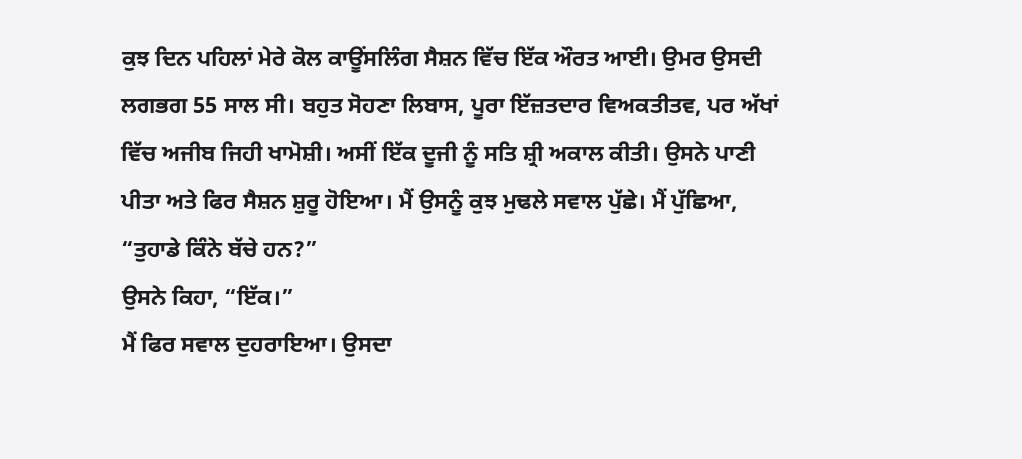ਕੁਝ ਦਿਨ ਪਹਿਲਾਂ ਮੇਰੇ ਕੋਲ ਕਾਊਂਸਲਿੰਗ ਸੈਸ਼ਨ ਵਿੱਚ ਇੱਕ ਔਰਤ ਆਈ। ਉਮਰ ਉਸਦੀ ਲਗਭਗ 55 ਸਾਲ ਸੀ। ਬਹੁਤ ਸੋਹਣਾ ਲਿਬਾਸ, ਪੂਰਾ ਇੱਜ਼ਤਦਾਰ ਵਿਅਕਤੀਤਵ, ਪਰ ਅੱਖਾਂ ਵਿੱਚ ਅਜੀਬ ਜਿਹੀ ਖਾਮੋਸ਼ੀ। ਅਸੀਂ ਇੱਕ ਦੂਜੀ ਨੂੰ ਸਤਿ ਸ਼੍ਰੀ ਅਕਾਲ ਕੀਤੀ। ਉਸਨੇ ਪਾਣੀ ਪੀਤਾ ਅਤੇ ਫਿਰ ਸੈਸ਼ਨ ਸ਼ੁਰੂ ਹੋਇਆ। ਮੈਂ ਉਸਨੂੰ ਕੁਝ ਮੁਢਲੇ ਸਵਾਲ ਪੁੱਛੇ। ਮੈਂ ਪੁੱਛਿਆ, “ਤੁਹਾਡੇ ਕਿੰਨੇ ਬੱਚੇ ਹਨ?”
ਉਸਨੇ ਕਿਹਾ, “ਇੱਕ।”
ਮੈਂ ਫਿਰ ਸਵਾਲ ਦੁਹਰਾਇਆ। ਉਸਦਾ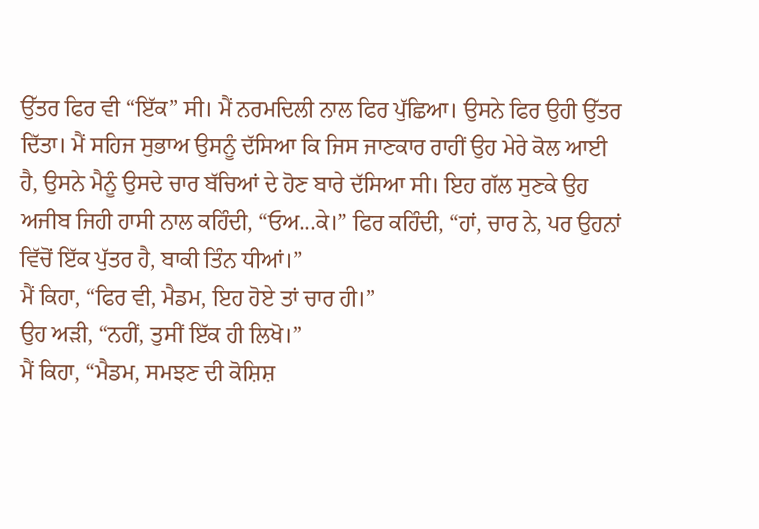ਉੱਤਰ ਫਿਰ ਵੀ “ਇੱਕ” ਸੀ। ਮੈਂ ਨਰਮਦਿਲੀ ਨਾਲ ਫਿਰ ਪੁੱਛਿਆ। ਉਸਨੇ ਫਿਰ ਉਹੀ ਉੱਤਰ ਦਿੱਤਾ। ਮੈਂ ਸਹਿਜ ਸੁਭਾਅ ਉਸਨੂੰ ਦੱਸਿਆ ਕਿ ਜਿਸ ਜਾਣਕਾਰ ਰਾਹੀਂ ਉਹ ਮੇਰੇ ਕੋਲ ਆਈ ਹੈ, ਉਸਨੇ ਮੈਨੂੰ ਉਸਦੇ ਚਾਰ ਬੱਚਿਆਂ ਦੇ ਹੋਣ ਬਾਰੇ ਦੱਸਿਆ ਸੀ। ਇਹ ਗੱਲ ਸੁਣਕੇ ਉਹ ਅਜੀਬ ਜਿਹੀ ਹਾਸੀ ਨਾਲ ਕਹਿੰਦੀ, “ਓਅ...ਕੇ।” ਫਿਰ ਕਹਿੰਦੀ, “ਹਾਂ, ਚਾਰ ਨੇ, ਪਰ ਉਹਨਾਂ ਵਿੱਚੋਂ ਇੱਕ ਪੁੱਤਰ ਹੈ, ਬਾਕੀ ਤਿੰਨ ਧੀਆਂ।”
ਮੈਂ ਕਿਹਾ, “ਫਿਰ ਵੀ, ਮੈਡਮ, ਇਹ ਹੋਏ ਤਾਂ ਚਾਰ ਹੀ।”
ਉਹ ਅੜੀ, “ਨਹੀਂ, ਤੁਸੀਂ ਇੱਕ ਹੀ ਲਿਖੋ।”
ਮੈਂ ਕਿਹਾ, “ਮੈਡਮ, ਸਮਝਣ ਦੀ ਕੋਸ਼ਿਸ਼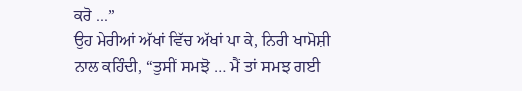ਕਰੋ ...”
ਉਹ ਮੇਰੀਆਂ ਅੱਖਾਂ ਵਿੱਚ ਅੱਖਾਂ ਪਾ ਕੇ, ਨਿਰੀ ਖਾਮੋਸ਼ੀ ਨਾਲ ਕਹਿੰਦੀ, “ਤੁਸੀਂ ਸਮਝੋ … ਮੈਂ ਤਾਂ ਸਮਝ ਗਈ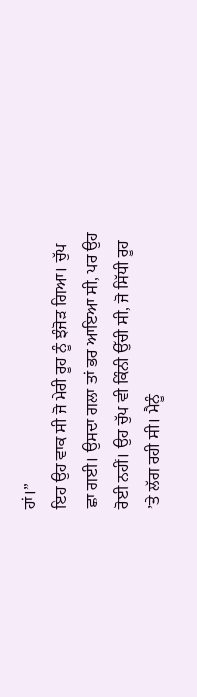ਹਾਂ।”
ਇਹ ਉਹ ਵਾਕ ਸੀ ਜੋ ਮੇਰੀ ਰੂਹ ਨੂੰ ਝੰਜੋੜ ਗਿਆ। ਚੁੱਪ ਛਾ ਗਈ। ਉਸਦਾ ਗਲਾ ਤਾਂ ਭਰ ਆਇਆ ਸੀ, ਪਰ ਉਹ ਰੋਈ ਨਹੀਂ। ਉਹ ਚੁੱਪ ਵੀ ਕਿੰਨੀ ਉੱਚੀ ਸੀ, ਜੋ ਸਿੱਧੀ ਰੂਹ ’ਤੇ ਲੱਗ ਰਹੀ ਸੀ। ਮੈਨੂੰ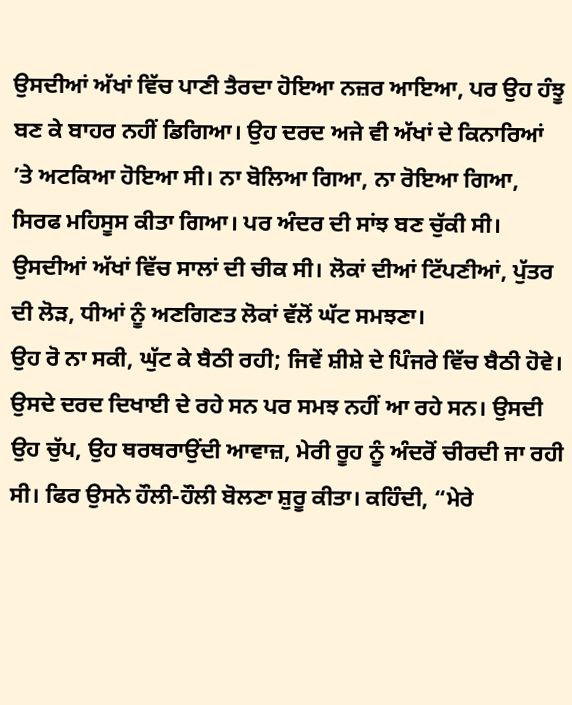ਉਸਦੀਆਂ ਅੱਖਾਂ ਵਿੱਚ ਪਾਣੀ ਤੈਰਦਾ ਹੋਇਆ ਨਜ਼ਰ ਆਇਆ, ਪਰ ਉਹ ਹੰਝੂ ਬਣ ਕੇ ਬਾਹਰ ਨਹੀਂ ਡਿਗਿਆ। ਉਹ ਦਰਦ ਅਜੇ ਵੀ ਅੱਖਾਂ ਦੇ ਕਿਨਾਰਿਆਂ ’ਤੇ ਅਟਕਿਆ ਹੋਇਆ ਸੀ। ਨਾ ਬੋਲਿਆ ਗਿਆ, ਨਾ ਰੋਇਆ ਗਿਆ, ਸਿਰਫ ਮਹਿਸੂਸ ਕੀਤਾ ਗਿਆ। ਪਰ ਅੰਦਰ ਦੀ ਸਾਂਝ ਬਣ ਚੁੱਕੀ ਸੀ। ਉਸਦੀਆਂ ਅੱਖਾਂ ਵਿੱਚ ਸਾਲਾਂ ਦੀ ਚੀਕ ਸੀ। ਲੋਕਾਂ ਦੀਆਂ ਟਿੱਪਣੀਆਂ, ਪੁੱਤਰ ਦੀ ਲੋੜ, ਧੀਆਂ ਨੂੰ ਅਣਗਿਣਤ ਲੋਕਾਂ ਵੱਲੋਂ ਘੱਟ ਸਮਝਣਾ।
ਉਹ ਰੋ ਨਾ ਸਕੀ, ਘੁੱਟ ਕੇ ਬੈਠੀ ਰਹੀ; ਜਿਵੇਂ ਸ਼ੀਸ਼ੇ ਦੇ ਪਿੰਜਰੇ ਵਿੱਚ ਬੈਠੀ ਹੋਵੇ। ਉਸਦੇ ਦਰਦ ਦਿਖਾਈ ਦੇ ਰਹੇ ਸਨ ਪਰ ਸਮਝ ਨਹੀਂ ਆ ਰਹੇ ਸਨ। ਉਸਦੀ ਉਹ ਚੁੱਪ, ਉਹ ਥਰਥਰਾਉਂਦੀ ਆਵਾਜ਼, ਮੇਰੀ ਰੂਹ ਨੂੰ ਅੰਦਰੋਂ ਚੀਰਦੀ ਜਾ ਰਹੀ ਸੀ। ਫਿਰ ਉਸਨੇ ਹੌਲੀ-ਹੌਲੀ ਬੋਲਣਾ ਸ਼ੁਰੂ ਕੀਤਾ। ਕਹਿੰਦੀ, “ਮੇਰੇ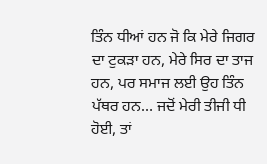ਤਿੰਨ ਧੀਆਂ ਹਨ ਜੋ ਕਿ ਮੇਰੇ ਜਿਗਰ ਦਾ ਟੁਕੜਾ ਹਨ, ਮੇਰੇ ਸਿਰ ਦਾ ਤਾਜ ਹਨ, ਪਰ ਸਮਾਜ ਲਈ ਉਹ ਤਿੰਨ ਪੱਥਰ ਹਨ… ਜਦੋਂ ਮੇਰੀ ਤੀਜੀ ਧੀ ਹੋਈ, ਤਾਂ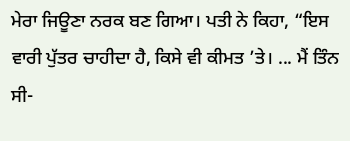ਮੇਰਾ ਜਿਊਣਾ ਨਰਕ ਬਣ ਗਿਆ। ਪਤੀ ਨੇ ਕਿਹਾ, “ਇਸ ਵਾਰੀ ਪੁੱਤਰ ਚਾਹੀਦਾ ਹੈ, ਕਿਸੇ ਵੀ ਕੀਮਤ ’ਤੇ। ... ਮੈਂ ਤਿੰਨ ਸੀ-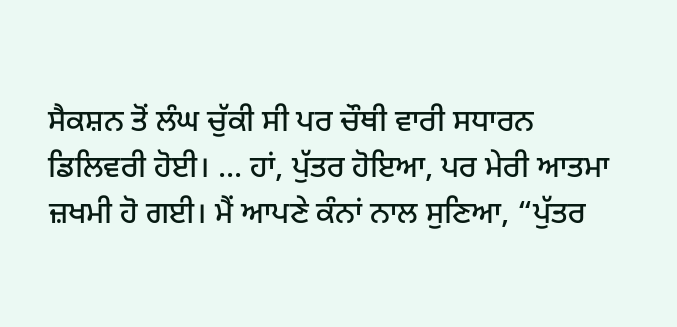ਸੈਕਸ਼ਨ ਤੋਂ ਲੰਘ ਚੁੱਕੀ ਸੀ ਪਰ ਚੌਥੀ ਵਾਰੀ ਸਧਾਰਨ ਡਿਲਿਵਰੀ ਹੋਈ। ... ਹਾਂ, ਪੁੱਤਰ ਹੋਇਆ, ਪਰ ਮੇਰੀ ਆਤਮਾ ਜ਼ਖਮੀ ਹੋ ਗਈ। ਮੈਂ ਆਪਣੇ ਕੰਨਾਂ ਨਾਲ ਸੁਣਿਆ, “ਪੁੱਤਰ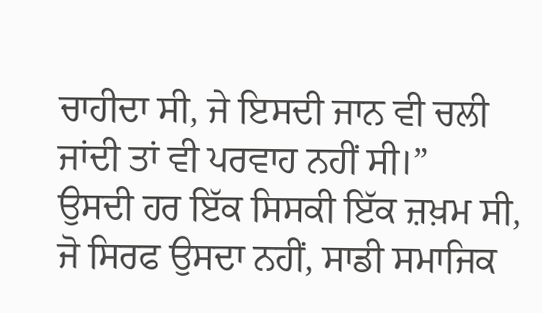ਚਾਹੀਦਾ ਸੀ, ਜੇ ਇਸਦੀ ਜਾਨ ਵੀ ਚਲੀ ਜਾਂਦੀ ਤਾਂ ਵੀ ਪਰਵਾਹ ਨਹੀਂ ਸੀ।”
ਉਸਦੀ ਹਰ ਇੱਕ ਸਿਸਕੀ ਇੱਕ ਜ਼ਖ਼ਮ ਸੀ, ਜੋ ਸਿਰਫ ਉਸਦਾ ਨਹੀਂ, ਸਾਡੀ ਸਮਾਜਿਕ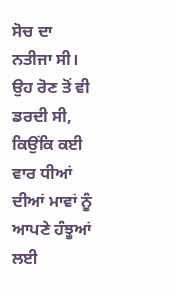ਸੋਚ ਦਾ ਨਤੀਜਾ ਸੀ। ਉਹ ਰੋਣ ਤੋਂ ਵੀ ਡਰਦੀ ਸੀ, ਕਿਉਂਕਿ ਕਈ ਵਾਰ ਧੀਆਂ ਦੀਆਂ ਮਾਵਾਂ ਨੂੰ ਆਪਣੇ ਹੰਝੂਆਂ ਲਈ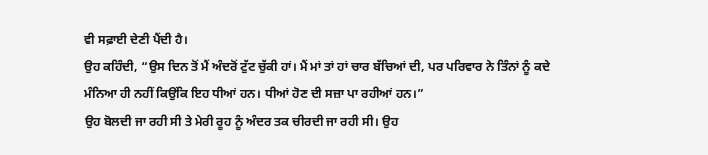ਵੀ ਸਫ਼ਾਈ ਦੇਣੀ ਪੈਂਦੀ ਹੈ।
ਉਹ ਕਹਿੰਦੀ, “ਉਸ ਦਿਨ ਤੋਂ ਮੈਂ ਅੰਦਰੋਂ ਟੁੱਟ ਚੁੱਕੀ ਹਾਂ। ਮੈਂ ਮਾਂ ਤਾਂ ਹਾਂ ਚਾਰ ਬੱਚਿਆਂ ਦੀ, ਪਰ ਪਰਿਵਾਰ ਨੇ ਤਿੰਨਾਂ ਨੂੰ ਕਦੇ ਮੰਨਿਆ ਹੀ ਨਹੀਂ ਕਿਉਂਕਿ ਇਹ ਧੀਆਂ ਹਨ। ਧੀਆਂ ਹੋਣ ਦੀ ਸਜ਼ਾ ਪਾ ਰਹੀਆਂ ਹਨ।”
ਉਹ ਬੋਲਦੀ ਜਾ ਰਹੀ ਸੀ ਤੇ ਮੇਰੀ ਰੂਹ ਨੂੰ ਅੰਦਰ ਤਕ ਚੀਰਦੀ ਜਾ ਰਹੀ ਸੀ। ਉਹ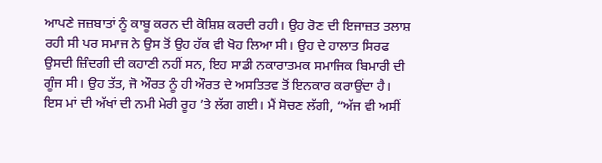ਆਪਣੇ ਜਜ਼ਬਾਤਾਂ ਨੂੰ ਕਾਬੂ ਕਰਨ ਦੀ ਕੋਸ਼ਿਸ਼ ਕਰਦੀ ਰਹੀ। ਉਹ ਰੋਣ ਦੀ ਇਜਾਜ਼ਤ ਤਲਾਸ਼ ਰਹੀ ਸੀ ਪਰ ਸਮਾਜ ਨੇ ਉਸ ਤੋਂ ਉਹ ਹੱਕ ਵੀ ਖੋਹ ਲਿਆ ਸੀ। ਉਹ ਦੇ ਹਾਲਾਤ ਸਿਰਫ ਉਸਦੀ ਜ਼ਿੰਦਗੀ ਦੀ ਕਹਾਣੀ ਨਹੀਂ ਸਨ, ਇਹ ਸਾਡੀ ਨਕਾਰਾਤਮਕ ਸਮਾਜਿਕ ਬਿਮਾਰੀ ਦੀ ਗੂੰਜ ਸੀ। ਉਹ ਤੱਤ, ਜੋ ਔਰਤ ਨੂੰ ਹੀ ਔਰਤ ਦੇ ਅਸਤਿਤਵ ਤੋਂ ਇਨਕਾਰ ਕਰਾਉਂਦਾ ਹੈ। ਇਸ ਮਾਂ ਦੀ ਅੱਖਾਂ ਦੀ ਨਮੀ ਮੇਰੀ ਰੂਹ ’ਤੇ ਲੱਗ ਗਈ। ਮੈਂ ਸੋਚਣ ਲੱਗੀ, “ਅੱਜ ਵੀ ਅਸੀਂ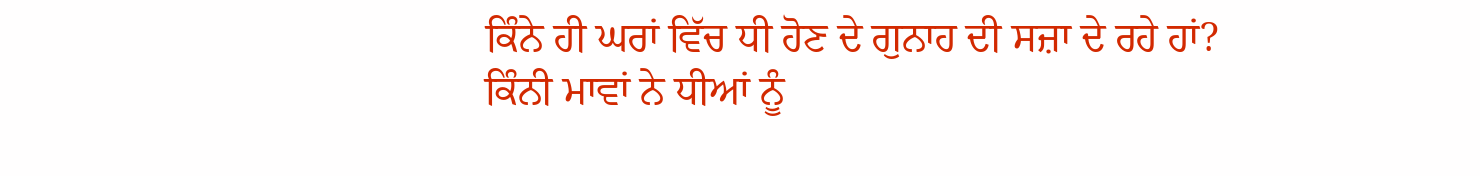ਕਿੰਨੇ ਹੀ ਘਰਾਂ ਵਿੱਚ ਧੀ ਹੋਣ ਦੇ ਗੁਨਾਹ ਦੀ ਸਜ਼ਾ ਦੇ ਰਹੇ ਹਾਂ? ਕਿੰਨੀ ਮਾਵਾਂ ਨੇ ਧੀਆਂ ਨੂੰ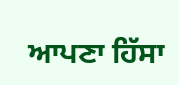ਆਪਣਾ ਹਿੱਸਾ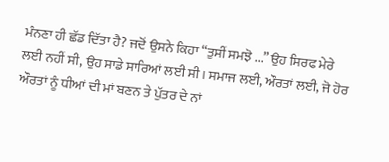ਮੰਨਣਾ ਹੀ ਛੱਡ ਦਿੱਤਾ ਹੈ? ਜਦੋਂ ਉਸਨੇ ਕਿਹਾ “ਤੁਸੀਂ ਸਮਝੋ ...” ਉਹ ਸਿਰਫ ਮੇਰੇ ਲਈ ਨਹੀਂ ਸੀ, ਉਹ ਸਾਡੇ ਸਾਰਿਆਂ ਲਈ ਸੀ। ਸਮਾਜ ਲਈ, ਔਰਤਾਂ ਲਈ, ਜੋ ਹੋਰ ਔਰਤਾਂ ਨੂੰ ਧੀਆਂ ਦੀ ਮਾਂ ਬਣਨ ਤੇ ਪੁੱਤਰ ਦੇ ਨਾਂ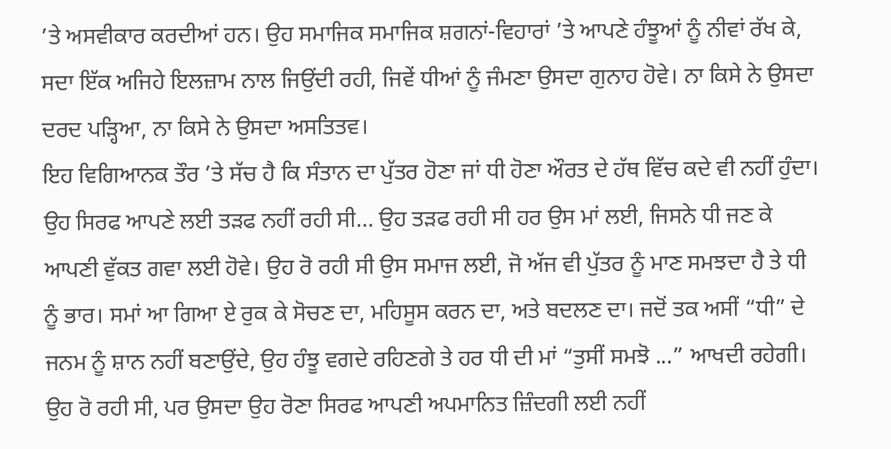’ਤੇ ਅਸਵੀਕਾਰ ਕਰਦੀਆਂ ਹਨ। ਉਹ ਸਮਾਜਿਕ ਸਮਾਜਿਕ ਸ਼ਗਨਾਂ-ਵਿਹਾਰਾਂ ’ਤੇ ਆਪਣੇ ਹੰਝੂਆਂ ਨੂੰ ਨੀਵਾਂ ਰੱਖ ਕੇ, ਸਦਾ ਇੱਕ ਅਜਿਹੇ ਇਲਜ਼ਾਮ ਨਾਲ ਜਿਉਂਦੀ ਰਹੀ, ਜਿਵੇਂ ਧੀਆਂ ਨੂੰ ਜੰਮਣਾ ਉਸਦਾ ਗੁਨਾਹ ਹੋਵੇ। ਨਾ ਕਿਸੇ ਨੇ ਉਸਦਾ ਦਰਦ ਪੜ੍ਹਿਆ, ਨਾ ਕਿਸੇ ਨੇ ਉਸਦਾ ਅਸਤਿਤਵ।
ਇਹ ਵਿਗਿਆਨਕ ਤੌਰ ’ਤੇ ਸੱਚ ਹੈ ਕਿ ਸੰਤਾਨ ਦਾ ਪੁੱਤਰ ਹੋਣਾ ਜਾਂ ਧੀ ਹੋਣਾ ਔਰਤ ਦੇ ਹੱਥ ਵਿੱਚ ਕਦੇ ਵੀ ਨਹੀਂ ਹੁੰਦਾ। ਉਹ ਸਿਰਫ ਆਪਣੇ ਲਈ ਤੜਫ ਨਹੀਂ ਰਹੀ ਸੀ… ਉਹ ਤੜਫ ਰਹੀ ਸੀ ਹਰ ਉਸ ਮਾਂ ਲਈ, ਜਿਸਨੇ ਧੀ ਜਣ ਕੇ ਆਪਣੀ ਵੁੱਕਤ ਗਵਾ ਲਈ ਹੋਵੇ। ਉਹ ਰੋ ਰਹੀ ਸੀ ਉਸ ਸਮਾਜ ਲਈ, ਜੋ ਅੱਜ ਵੀ ਪੁੱਤਰ ਨੂੰ ਮਾਣ ਸਮਝਦਾ ਹੈ ਤੇ ਧੀ ਨੂੰ ਭਾਰ। ਸਮਾਂ ਆ ਗਿਆ ਏ ਰੁਕ ਕੇ ਸੋਚਣ ਦਾ, ਮਹਿਸੂਸ ਕਰਨ ਦਾ, ਅਤੇ ਬਦਲਣ ਦਾ। ਜਦੋਂ ਤਕ ਅਸੀਂ “ਧੀ” ਦੇ ਜਨਮ ਨੂੰ ਸ਼ਾਨ ਨਹੀਂ ਬਣਾਉਂਦੇ, ਉਹ ਹੰਝੂ ਵਗਦੇ ਰਹਿਣਗੇ ਤੇ ਹਰ ਧੀ ਦੀ ਮਾਂ “ਤੁਸੀਂ ਸਮਝੋ ...” ਆਖਦੀ ਰਹੇਗੀ।
ਉਹ ਰੋ ਰਹੀ ਸੀ, ਪਰ ਉਸਦਾ ਉਹ ਰੋਣਾ ਸਿਰਫ ਆਪਣੀ ਅਪਮਾਨਿਤ ਜ਼ਿੰਦਗੀ ਲਈ ਨਹੀਂ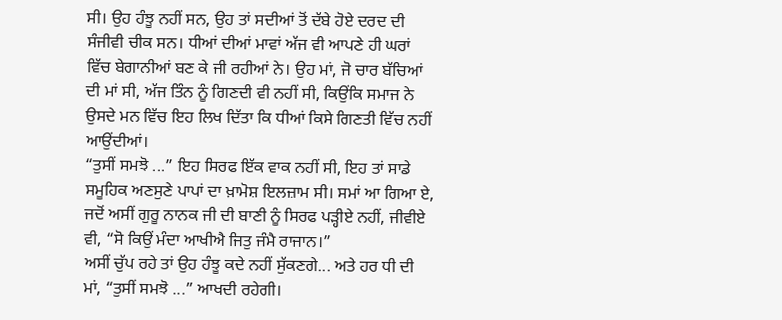ਸੀ। ਉਹ ਹੰਝੂ ਨਹੀਂ ਸਨ, ਉਹ ਤਾਂ ਸਦੀਆਂ ਤੋਂ ਦੱਬੇ ਹੋਏ ਦਰਦ ਦੀ ਸੰਜੀਵੀ ਚੀਕ ਸਨ। ਧੀਆਂ ਦੀਆਂ ਮਾਵਾਂ ਅੱਜ ਵੀ ਆਪਣੇ ਹੀ ਘਰਾਂ ਵਿੱਚ ਬੇਗਾਨੀਆਂ ਬਣ ਕੇ ਜੀ ਰਹੀਆਂ ਨੇ। ਉਹ ਮਾਂ, ਜੋ ਚਾਰ ਬੱਚਿਆਂ ਦੀ ਮਾਂ ਸੀ, ਅੱਜ ਤਿੰਨ ਨੂੰ ਗਿਣਦੀ ਵੀ ਨਹੀਂ ਸੀ, ਕਿਉਂਕਿ ਸਮਾਜ ਨੇ ਉਸਦੇ ਮਨ ਵਿੱਚ ਇਹ ਲਿਖ ਦਿੱਤਾ ਕਿ ਧੀਆਂ ਕਿਸੇ ਗਿਣਤੀ ਵਿੱਚ ਨਹੀਂ ਆਉਂਦੀਆਂ।
“ਤੁਸੀਂ ਸਮਝੋ ...” ਇਹ ਸਿਰਫ ਇੱਕ ਵਾਕ ਨਹੀਂ ਸੀ, ਇਹ ਤਾਂ ਸਾਡੇ ਸਮੂਹਿਕ ਅਣਸੁਣੇ ਪਾਪਾਂ ਦਾ ਖ਼ਾਮੋਸ਼ ਇਲਜ਼ਾਮ ਸੀ। ਸਮਾਂ ਆ ਗਿਆ ਏ, ਜਦੋਂ ਅਸੀਂ ਗੁਰੂ ਨਾਨਕ ਜੀ ਦੀ ਬਾਣੀ ਨੂੰ ਸਿਰਫ ਪੜ੍ਹੀਏ ਨਹੀਂ, ਜੀਵੀਏ ਵੀ, “ਸੋ ਕਿਉਂ ਮੰਦਾ ਆਖੀਐ ਜਿਤੁ ਜੰਮੈ ਰਾਜਾਨ।”
ਅਸੀਂ ਚੁੱਪ ਰਹੇ ਤਾਂ ਉਹ ਹੰਝੂ ਕਦੇ ਨਹੀਂ ਸੁੱਕਣਗੇ... ਅਤੇ ਹਰ ਧੀ ਦੀ ਮਾਂ, “ਤੁਸੀਂ ਸਮਝੋ ...” ਆਖਦੀ ਰਹੇਗੀ।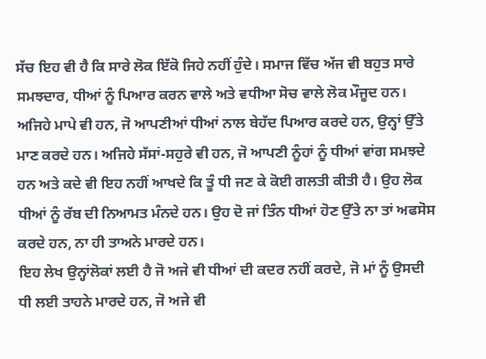ਸੱਚ ਇਹ ਵੀ ਹੈ ਕਿ ਸਾਰੇ ਲੋਕ ਇੱਕੋ ਜਿਹੇ ਨਹੀਂ ਹੁੰਦੇ। ਸਮਾਜ ਵਿੱਚ ਅੱਜ ਵੀ ਬਹੁਤ ਸਾਰੇ ਸਮਝਦਾਰ, ਧੀਆਂ ਨੂੰ ਪਿਆਰ ਕਰਨ ਵਾਲੇ ਅਤੇ ਵਧੀਆ ਸੋਚ ਵਾਲੇ ਲੋਕ ਮੌਜੂਦ ਹਨ। ਅਜਿਹੇ ਮਾਪੇ ਵੀ ਹਨ, ਜੋ ਆਪਣੀਆਂ ਧੀਆਂ ਨਾਲ ਬੇਹੱਦ ਪਿਆਰ ਕਰਦੇ ਹਨ, ਉਨ੍ਹਾਂ ਉੱਤੇ ਮਾਣ ਕਰਦੇ ਹਨ। ਅਜਿਹੇ ਸੱਸਾਂ-ਸਹੁਰੇ ਵੀ ਹਨ, ਜੋ ਆਪਣੀ ਨੂੰਹਾਂ ਨੂੰ ਧੀਆਂ ਵਾਂਗ ਸਮਝਦੇ ਹਨ ਅਤੇ ਕਦੇ ਵੀ ਇਹ ਨਹੀਂ ਆਖਦੇ ਕਿ ਤੂੰ ਧੀ ਜਣ ਕੇ ਕੋਈ ਗਲਤੀ ਕੀਤੀ ਹੈ। ਉਹ ਲੋਕ ਧੀਆਂ ਨੂੰ ਰੱਬ ਦੀ ਨਿਆਮਤ ਮੰਨਦੇ ਹਨ। ਉਹ ਦੋ ਜਾਂ ਤਿੰਨ ਧੀਆਂ ਹੋਣ ਉੱਤੇ ਨਾ ਤਾਂ ਅਫਸੋਸ ਕਰਦੇ ਹਨ, ਨਾ ਹੀ ਤਾਅਨੇ ਮਾਰਦੇ ਹਨ।
ਇਹ ਲੇਖ ਉਨ੍ਹਾਂਲੋਕਾਂ ਲਈ ਹੈ ਜੋ ਅਜੇ ਵੀ ਧੀਆਂ ਦੀ ਕਦਰ ਨਹੀਂ ਕਰਦੇ, ਜੋ ਮਾਂ ਨੂੰ ਉਸਦੀ ਧੀ ਲਈ ਤਾਹਨੇ ਮਾਰਦੇ ਹਨ, ਜੋ ਅਜੇ ਵੀ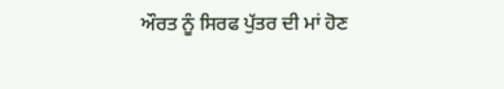ਔਰਤ ਨੂੰ ਸਿਰਫ ਪੁੱਤਰ ਦੀ ਮਾਂ ਹੋਣ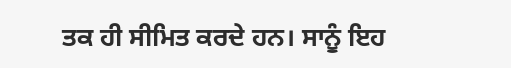ਤਕ ਹੀ ਸੀਮਿਤ ਕਰਦੇ ਹਨ। ਸਾਨੂੰ ਇਹ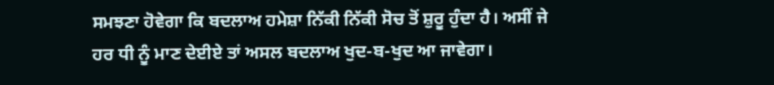ਸਮਝਣਾ ਹੋਵੇਗਾ ਕਿ ਬਦਲਾਅ ਹਮੇਸ਼ਾ ਨਿੱਕੀ ਨਿੱਕੀ ਸੋਚ ਤੋਂ ਸ਼ੁਰੂ ਹੁੰਦਾ ਹੈ। ਅਸੀਂ ਜੇ ਹਰ ਧੀ ਨੂੰ ਮਾਣ ਦੇਈਏ ਤਾਂ ਅਸਲ ਬਦਲਾਅ ਖੁਦ-ਬ-ਖੁਦ ਆ ਜਾਵੇਗਾ।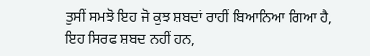ਤੁਸੀਂ ਸਮਝੋ ਇਹ ਜੋ ਕੁਝ ਸ਼ਬਦਾਂ ਰਾਹੀਂ ਬਿਆਨਿਆ ਗਿਆ ਹੈ, ਇਹ ਸਿਰਫ ਸ਼ਬਦ ਨਹੀਂ ਹਨ,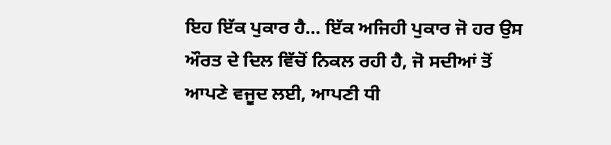ਇਹ ਇੱਕ ਪੁਕਾਰ ਹੈ… ਇੱਕ ਅਜਿਹੀ ਪੁਕਾਰ ਜੋ ਹਰ ਉਸ ਔਰਤ ਦੇ ਦਿਲ ਵਿੱਚੋਂ ਨਿਕਲ ਰਹੀ ਹੈ, ਜੋ ਸਦੀਆਂ ਤੋਂ ਆਪਣੇ ਵਜੂਦ ਲਈ, ਆਪਣੀ ਧੀ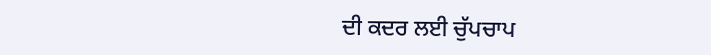ਦੀ ਕਦਰ ਲਈ ਚੁੱਪਚਾਪ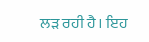ਲੜ ਰਹੀ ਹੈ। ਇਹ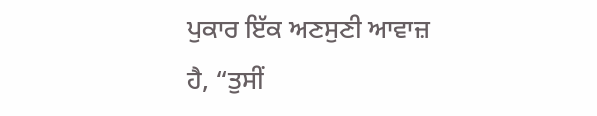ਪੁਕਾਰ ਇੱਕ ਅਣਸੁਣੀ ਆਵਾਜ਼ ਹੈ, “ਤੁਸੀਂ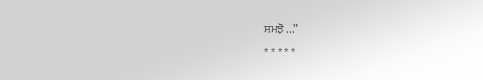ਸਮਝੋ ...”
* * * * *